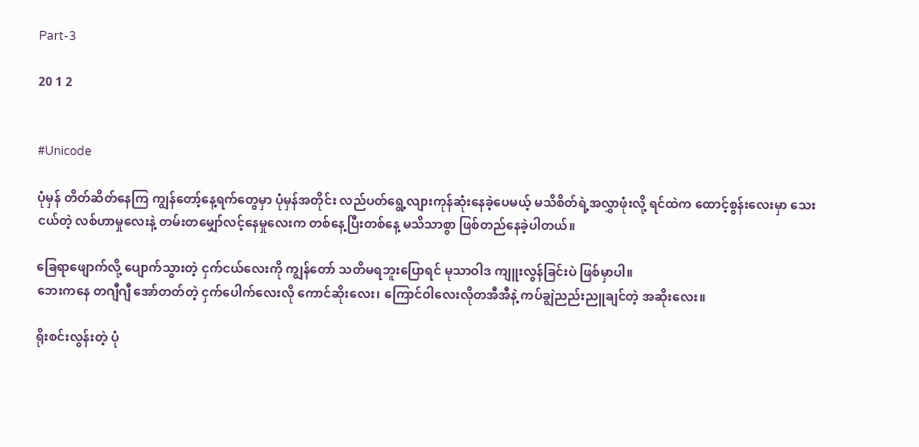Part-3

20 1 2


#Unicode

ပုံမှန် တိတ်ဆိတ်နေကြ ကျွန်တော့်နေ့ရက်တွေမှာ ပုံမှန်အတိုင်း လည်ပတ်ရွေ့လျားကုန်ဆုံးနေခဲ့ပေမယ့် မသိစိတ်ရဲ့အလွှာဖုံးလို့ ရင်ထဲက ထောင့်စွန်းလေးမှာ သေးငယ်တဲ့ လစ်ဟာမှုလေးနဲ့ တမ်းတမျှော်လင့်နေမှုလေးက တစ်နေ့ပြီးတစ်နေ့ မသိသာစွာ ဖြစ်တည်နေခဲ့ပါတယ်။

ခြေရာဖျောက်လို့ ပျောက်သွားတဲ့ ငှက်ငယ်လေးကို ကျွန်တော် သတိမရဘူးပြောရင် မုသာဝါဒ ကျူးလွန်ခြင်းပဲ ဖြစ်မှာပါ။
ဘေးကနေ တဂျီဂျီ အော်တတ်တဲ့ ငှက်ပေါက်လေးလို ကောင်ဆိုးလေး၊ ကြောင်ဝါလေးလိုတအီအီနဲ့ ကပ်ချွဲညည်းညူချင်တဲ့ အဆိုးလေး။

ရိုးစင်းလွန်းတဲ့ ပုံ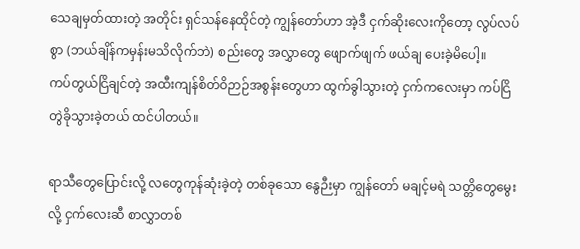သေချမှတ်ထားတဲ့ အတိုင်း ရှင်သန်နေထိုင်တဲ့ ကျွန်တော်ဟာ အဲ့ဒီ ငှက်ဆိုးလေးကိုတော့ လွပ်လပ်စွာ (ဘယ်ချိန်ကမှန်းမသိလိုက်ဘဲ) စည်းတွေ အလွှာတွေ ဖျောက်ဖျက် ဖယ်ချ ပေးခဲ့မိပေါ့။
ကပ်တွယ်ငြိချင်တဲ့ အထီးကျန်စိတ်ဝိဉာဉ်အစွန်းတွေဟာ ထွက်ခွါသွားတဲ့ ငှက်ကလေးမှာ ကပ်ငြိတွဲခိုသွားခဲ့တယ် ထင်ပါတယ်။

ရာသီတွေပြောင်းလို့ လတွေကုန်ဆုံးခဲ့တဲ့ တစ်ခုသော နွေဉီးမှာ ကျွန်တော် မချင့်မရဲ သတ္တိတွေမွေးလို့ ငှက်လေးဆီ စာလွှာတစ်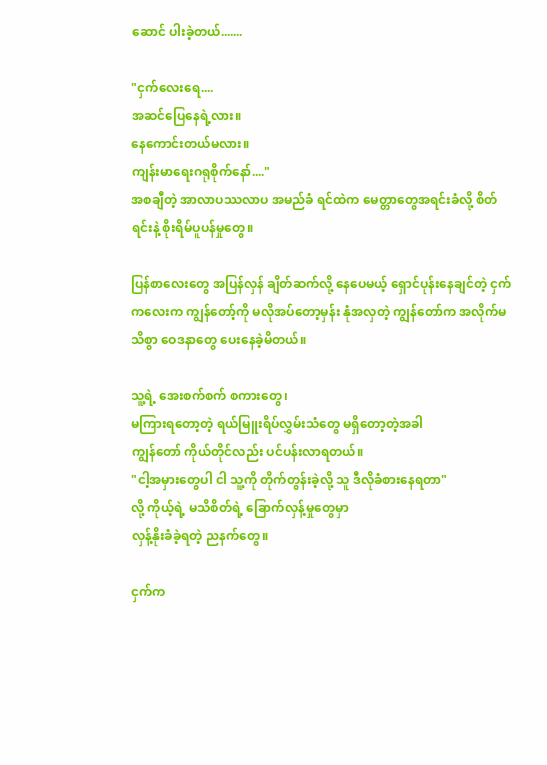ဆောင် ပါးခဲ့တယ်.......

"ငှက်လေးရေ....
အဆင်ပြေနေရဲ့လား။
နေကောင်းတယ်မလား။
ကျန်းမာရေးဂရုစိုက်နော်...."
အစချီတဲ့ အာလာပဿလာပ အမည်ခံ ရင်ထဲက မေတ္တာတွေအရင်းခံလို့ စိတ်ရင်းနဲ့ စိုးရိမ်ပူပန်မှုတွေ။

ပြန်စာလေးတွေ အပြန်လှန် ချိတ်ဆက်လို့ နေပေမယ့် ရှောင်ပုန်းနေချင်တဲ့ ငှက်ကလေးက ကျွန်တော့်ကို မလိုအပ်တော့မှန်း နုံအလှတဲ့ ကျွန်တော်က အလိုက်မသိစွာ ဝေဒနာတွေ ပေးနေခဲ့မိတယ်။

သူ့ရဲ့ အေးစက်စက် စကားတွေ၊
မကြားရတော့တဲ့ ရယ်မြူးရိပ်လွှမ်းသံတွေ မရှိတော့တဲ့အခါ
ကျွန်တော် ကိုယ်တိုင်လည်း ပင်ပန်းလာရတယ်။
"ငါ့အမှားတွေပါ ငါ သူ့ကို တိုက်တွန်းခဲ့လို့ သူ ဒီလိုခံစားနေရတာ"
လို့ ကိုယ့်ရဲ့ မသိစိတ်ရဲ့ ခြောက်လှန့်မှုတွေမှာ
လှန့်နိုးခံခဲ့ရတဲ့ ညနက်တွေ။

ငှက်က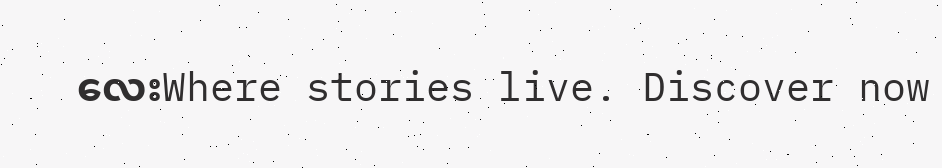လေးWhere stories live. Discover now